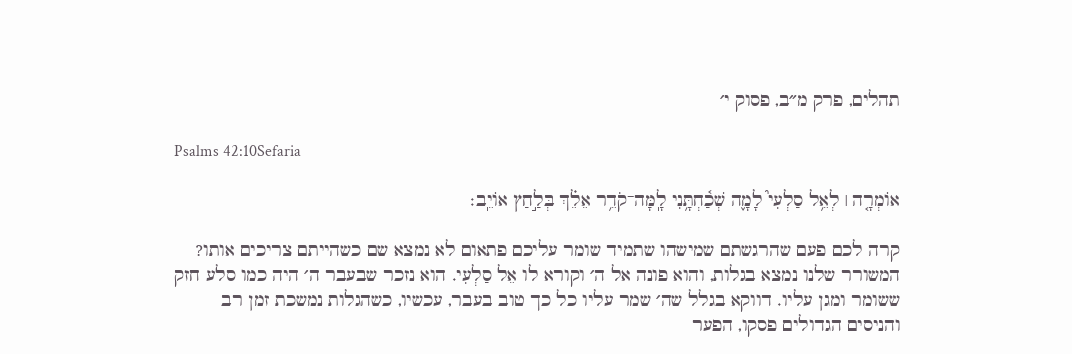תהלים, פרק מ״ב, פסוק י׳

Psalms 42:10Sefaria

אוֹמְרָ֤ה ׀ לְאֵ֥ל סַלְעִי֮ לָמָ֢ה שְׁכַ֫חְתָּ֥נִי לָֽמָּה־קֹדֵ֥ר אֵלֵ֗ךְ בְּלַ֣חַץ אוֹיֵֽב׃

קרה לכם פעם שהרגשתם שמישהו שתמיד שומר עליכם פתאום לא נמצא שם כשהייתם צריכים אותו? המשורר שלנו נמצא בגלות, והוא פונה אל ה׳ וקורא לו אֵל סַלְעִי. הוא נזכר שבעבר ה׳ היה כמו סלע חזק ששומר ומגן עליו. דווקא בגלל שה׳ שמר עליו כל כך טוב בעבר, עכשיו, כשהגלות נמשכת זמן רב והניסים הגדולים פסקו, הפער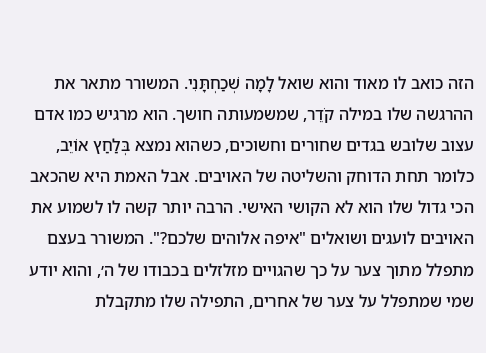הזה כואב לו מאוד והוא שואל לָמָה שְׁכַחְתָּנִי. המשורר מתאר את ההרגשה שלו במילה קֹדֵר, שמשמעותה חושך. הוא מרגיש כמו אדם עצוב שלובש בגדים שחורים וחשוכים, כשהוא נמצא בְּלַחַץ אוֹיֵב, כלומר תחת הדוחק והשליטה של האויבים. אבל האמת היא שהכאב הכי גדול שלו הוא לא הקושי האישי. הרבה יותר קשה לו לשמוע את האויבים לועגים ושואלים "איפה אלוהים שלכם?". המשורר בעצם מתפלל מתוך צער על כך שהגויים מזלזלים בכבודו של ה׳, והוא יודע שמי שמתפלל על צער של אחרים, התפילה שלו מתקבלת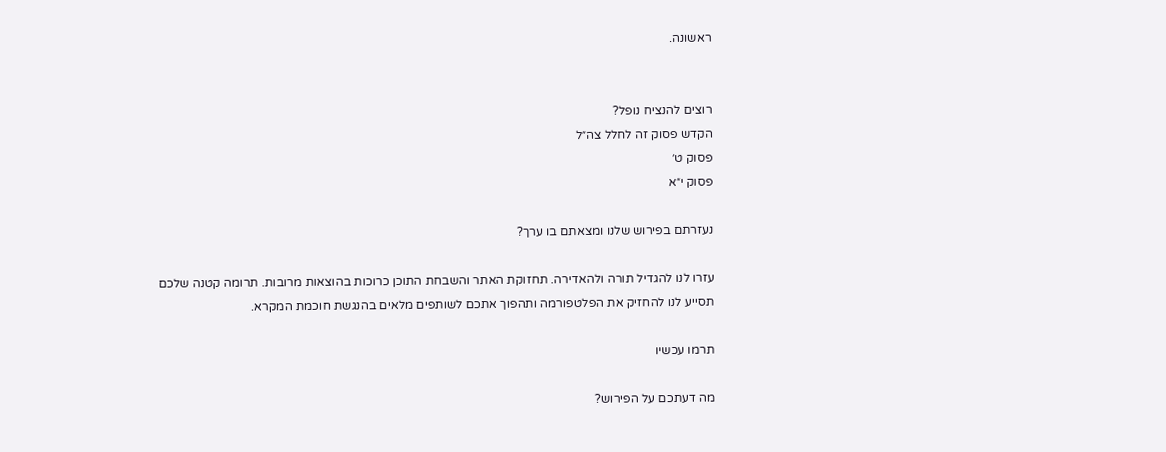ראשונה.


רוצים להנציח נופל?
הקדש פסוק זה לחלל צה״ל
פסוק ט׳
פסוק י״א

נעזרתם בפירוש שלנו ומצאתם בו ערך?

עזרו לנו להגדיל תורה ולהאדירה. תחזוקת האתר והשבחת התוכן כרוכות בהוצאות מרובות. תרומה קטנה שלכם תסייע לנו להחזיק את הפלטפורמה ותהפוך אתכם לשותפים מלאים בהנגשת חוכמת המקרא.

תרמו עכשיו

מה דעתכם על הפירוש?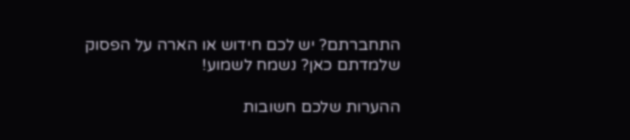התחברתם? יש לכם חידוש או הארה על הפסוק שלמדתם כאן? נשמח לשמוע!

ההערות שלכם חשובות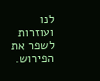לנו ועוזרות לשפר את הפירוש.